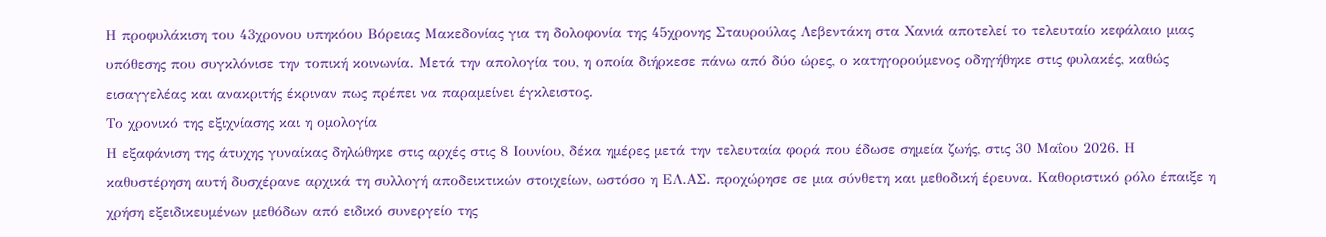Η προφυλάκιση του 43χρονου υπηκόου Βόρειας Μακεδονίας για τη δολοφονία της 45χρονης Σταυρούλας Λεβεντάκη στα Χανιά αποτελεί το τελευταίο κεφάλαιο μιας υπόθεσης που συγκλόνισε την τοπική κοινωνία. Μετά την απολογία του, η οποία διήρκεσε πάνω από δύο ώρες, ο κατηγορούμενος οδηγήθηκε στις φυλακές, καθώς εισαγγελέας και ανακριτής έκριναν πως πρέπει να παραμείνει έγκλειστος.
Το χρονικό της εξιχνίασης και η ομολογία
Η εξαφάνιση της άτυχης γυναίκας δηλώθηκε στις αρχές στις 8 Ιουνίου, δέκα ημέρες μετά την τελευταία φορά που έδωσε σημεία ζωής, στις 30 Μαΐου 2026. Η καθυστέρηση αυτή δυσχέρανε αρχικά τη συλλογή αποδεικτικών στοιχείων, ωστόσο η ΕΛ.ΑΣ. προχώρησε σε μια σύνθετη και μεθοδική έρευνα. Καθοριστικό ρόλο έπαιξε η χρήση εξειδικευμένων μεθόδων από ειδικό συνεργείο της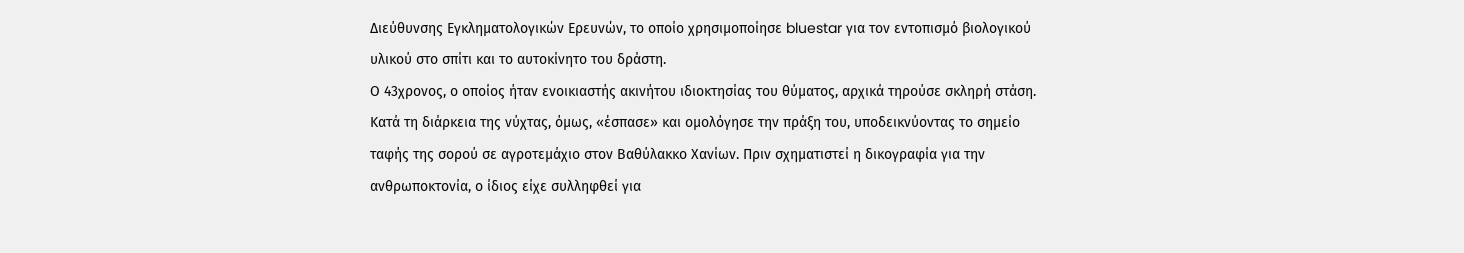Διεύθυνσης Εγκληματολογικών Ερευνών, το οποίο χρησιμοποίησε bluestar για τον εντοπισμό βιολογικού υλικού στο σπίτι και το αυτοκίνητο του δράστη.
Ο 43χρονος, ο οποίος ήταν ενοικιαστής ακινήτου ιδιοκτησίας του θύματος, αρχικά τηρούσε σκληρή στάση. Κατά τη διάρκεια της νύχτας, όμως, «έσπασε» και ομολόγησε την πράξη του, υποδεικνύοντας το σημείο ταφής της σορού σε αγροτεμάχιο στον Βαθύλακκο Χανίων. Πριν σχηματιστεί η δικογραφία για την ανθρωποκτονία, ο ίδιος είχε συλληφθεί για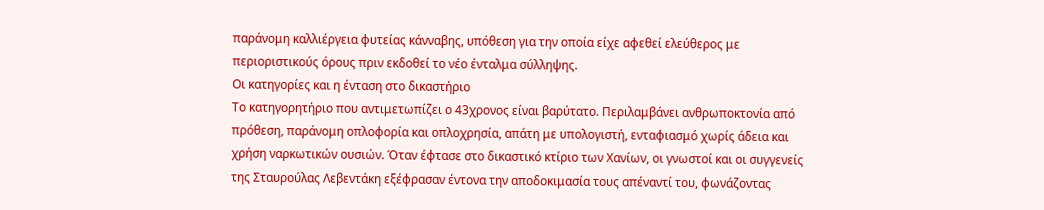παράνομη καλλιέργεια φυτείας κάνναβης, υπόθεση για την οποία είχε αφεθεί ελεύθερος με περιοριστικούς όρους πριν εκδοθεί το νέο ένταλμα σύλληψης.
Οι κατηγορίες και η ένταση στο δικαστήριο
Το κατηγορητήριο που αντιμετωπίζει ο 43χρονος είναι βαρύτατο. Περιλαμβάνει ανθρωποκτονία από πρόθεση, παράνομη οπλοφορία και οπλοχρησία, απάτη με υπολογιστή, ενταφιασμό χωρίς άδεια και χρήση ναρκωτικών ουσιών. Όταν έφτασε στο δικαστικό κτίριο των Χανίων, οι γνωστοί και οι συγγενείς της Σταυρούλας Λεβεντάκη εξέφρασαν έντονα την αποδοκιμασία τους απέναντί του, φωνάζοντας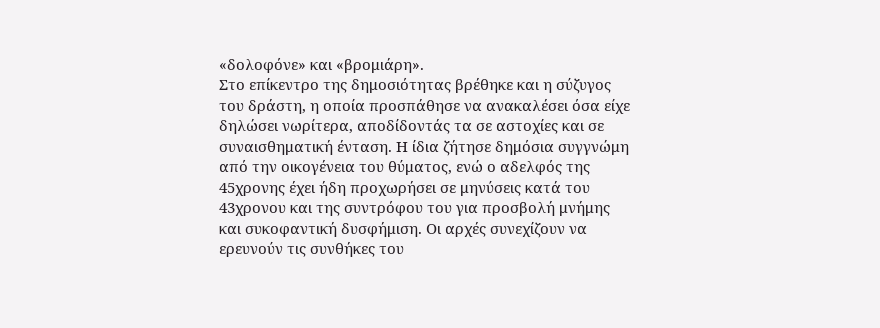«δολοφόνε» και «βρομιάρη».
Στο επίκεντρο της δημοσιότητας βρέθηκε και η σύζυγος του δράστη, η οποία προσπάθησε να ανακαλέσει όσα είχε δηλώσει νωρίτερα, αποδίδοντάς τα σε αστοχίες και σε συναισθηματική ένταση. Η ίδια ζήτησε δημόσια συγγνώμη από την οικογένεια του θύματος, ενώ ο αδελφός της 45χρονης έχει ήδη προχωρήσει σε μηνύσεις κατά του 43χρονου και της συντρόφου του για προσβολή μνήμης και συκοφαντική δυσφήμιση. Οι αρχές συνεχίζουν να ερευνούν τις συνθήκες του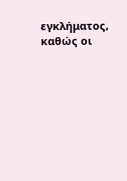εγκλήματος, καθώς οι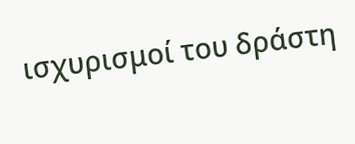ισχυρισμοί του δράστη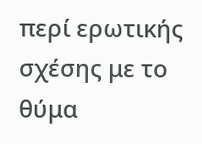περί ερωτικής σχέσης με το θύμα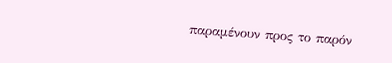παραμένουν προς το παρόν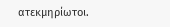ατεκμηρίωτοι.